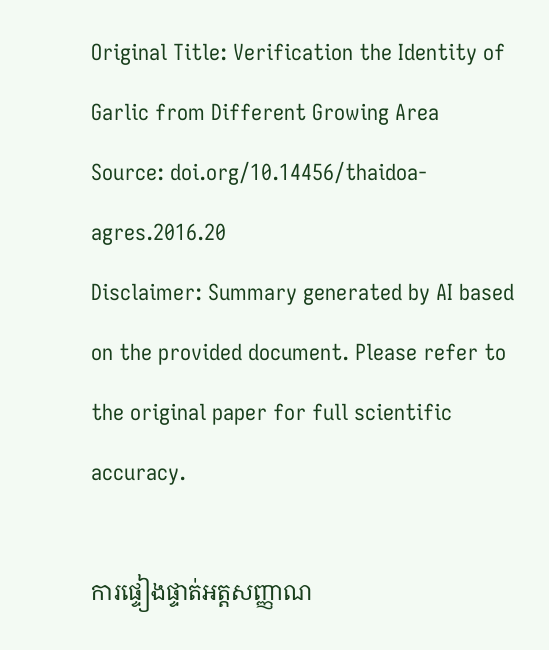Original Title: Verification the Identity of Garlic from Different Growing Area
Source: doi.org/10.14456/thaidoa-agres.2016.20
Disclaimer: Summary generated by AI based on the provided document. Please refer to the original paper for full scientific accuracy.

ការផ្ទៀងផ្ទាត់អត្តសញ្ញាណ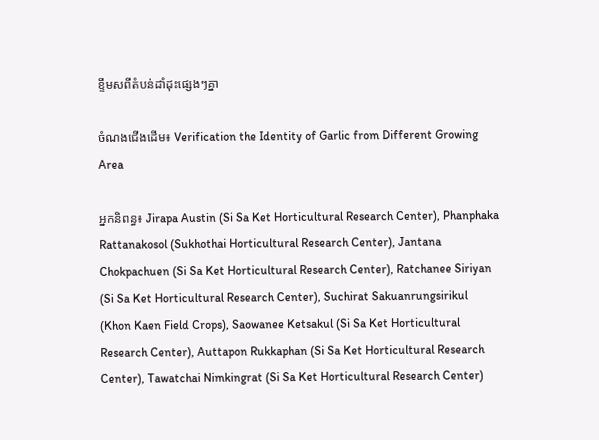ខ្ទឹមសពីតំបន់ដាំដុះផ្សេងៗគ្នា

ចំណងជើងដើម៖ Verification the Identity of Garlic from Different Growing Area

អ្នកនិពន្ធ៖ Jirapa Austin (Si Sa Ket Horticultural Research Center), Phanphaka Rattanakosol (Sukhothai Horticultural Research Center), Jantana Chokpachuen (Si Sa Ket Horticultural Research Center), Ratchanee Siriyan (Si Sa Ket Horticultural Research Center), Suchirat Sakuanrungsirikul (Khon Kaen Field Crops), Saowanee Ketsakul (Si Sa Ket Horticultural Research Center), Auttapon Rukkaphan (Si Sa Ket Horticultural Research Center), Tawatchai Nimkingrat (Si Sa Ket Horticultural Research Center)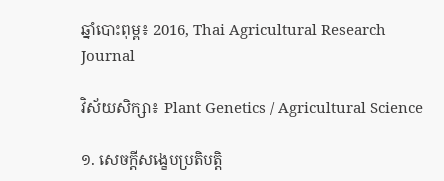ឆ្នាំបោះពុម្ព៖ 2016, Thai Agricultural Research Journal

វិស័យសិក្សា៖ Plant Genetics / Agricultural Science

១. សេចក្តីសង្ខេបប្រតិបត្តិ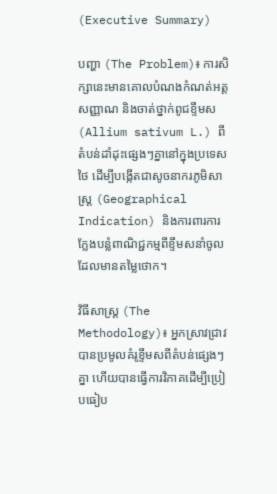(Executive Summary)

បញ្ហា (The Problem)៖ ការសិក្សានេះមានគោលបំណងកំណត់អត្តសញ្ញាណ និងចាត់ថ្នាក់ពូជខ្ទឹមស (Allium sativum L.) ពីតំបន់ដាំដុះផ្សេងៗគ្នានៅក្នុងប្រទេសថៃ ដើម្បីបង្កើតជាសូចនាករភូមិសាស្ត្រ (Geographical Indication) និងការពារការក្លែងបន្លំពាណិជ្ជកម្មពីខ្ទឹមសនាំចូលដែលមានតម្លៃថោក។

វិធីសាស្ត្រ (The Methodology)៖ អ្នកស្រាវជ្រាវបានប្រមូលគំរូខ្ទឹមសពីតំបន់ផ្សេងៗគ្នា ហើយបានធ្វើការវិភាគដើម្បីប្រៀបធៀប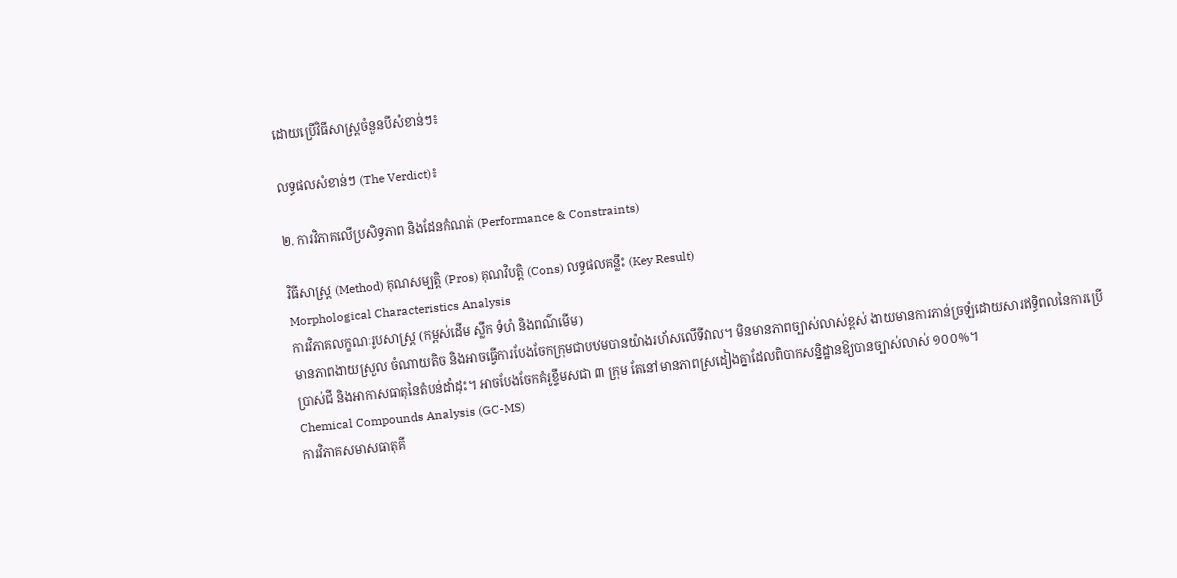ដោយប្រើវិធីសាស្ត្រចំនួនបីសំខាន់ៗ៖

លទ្ធផលសំខាន់ៗ (The Verdict)៖

២. ការវិភាគលើប្រសិទ្ធភាព និងដែនកំណត់ (Performance & Constraints)

វិធីសាស្ត្រ (Method) គុណសម្បត្តិ (Pros) គុណវិបត្តិ (Cons) លទ្ធផលគន្លឹះ (Key Result)
Morphological Characteristics Analysis
ការវិភាគលក្ខណៈរូបសាស្ត្រ (កម្ពស់ដើម ស្លឹក ទំហំ និងពណ៌មើម)
មានភាពងាយស្រួល ចំណាយតិច និងអាចធ្វើការបែងចែកក្រុមជាបឋមបានយ៉ាងរហ័សលើទីវាល។ មិនមានភាពច្បាស់លាស់ខ្ពស់ ងាយមានការភាន់ច្រឡំដោយសារឥទ្ធិពលនៃការប្រើប្រាស់ជី និងអាកាសធាតុនៃតំបន់ដាំដុះ។ អាចបែងចែកគំរូខ្ទឹមសជា ៣ ក្រុម តែនៅមានភាពស្រដៀងគ្នាដែលពិបាកសន្និដ្ឋានឱ្យបានច្បាស់លាស់ ១០០%។
Chemical Compounds Analysis (GC-MS)
ការវិភាគសមាសធាតុគី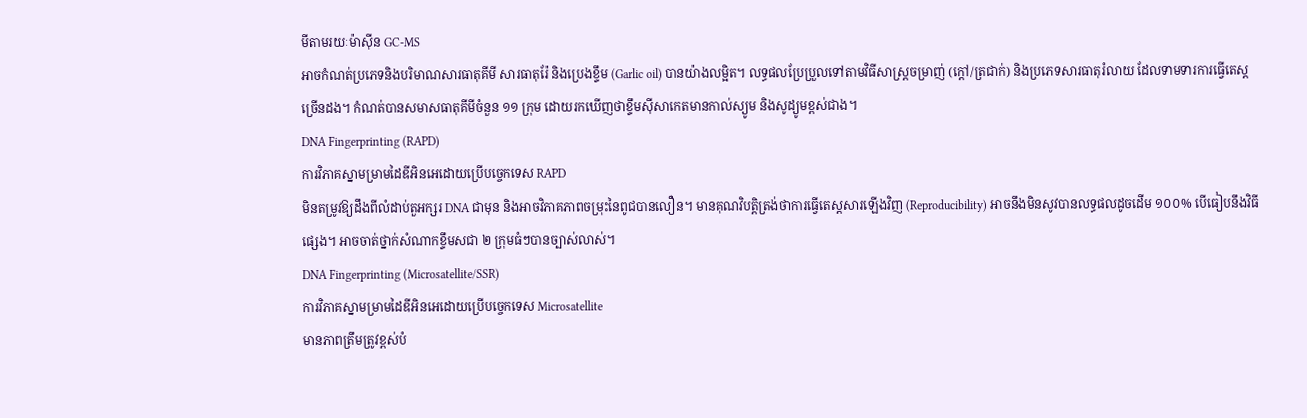មីតាមរយៈម៉ាស៊ីន GC-MS
អាចកំណត់ប្រភេទនិងបរិមាណសារធាតុគីមី សារធាតុរ៉ែ និងប្រេងខ្ទឹម (Garlic oil) បានយ៉ាងលម្អិត។ លទ្ធផលប្រែប្រួលទៅតាមវិធីសាស្ត្រចម្រាញ់ (ក្ដៅ/ត្រជាក់) និងប្រភេទសារធាតុរំលាយ ដែលទាមទារការធ្វើតេស្តច្រើនដង។ កំណត់បានសមាសធាតុគីមីចំនួន ១១ ក្រុម ដោយរកឃើញថាខ្ទឹមស៊ីសាកេតមានកាល់ស្យូម និងសូដ្យូមខ្ពស់ជាង។
DNA Fingerprinting (RAPD)
ការវិភាគស្នាមម្រាមដៃឌីអិនអេដោយប្រើបច្ចេកទេស RAPD
មិនតម្រូវឱ្យដឹងពីលំដាប់តួអក្សរ DNA ជាមុន និងអាចវិភាគភាពចម្រុះនៃពូជបានលឿន។ មានគុណវិបត្តិត្រង់ថាការធ្វើតេស្តសារឡើងវិញ (Reproducibility) អាចនឹងមិនសូវបានលទ្ធផលដូចដើម ១០០% បើធៀបនឹងវិធីផ្សេង។ អាចចាត់ថ្នាក់សំណាកខ្ទឹមសជា ២ ក្រុមធំៗបានច្បាស់លាស់។
DNA Fingerprinting (Microsatellite/SSR)
ការវិភាគស្នាមម្រាមដៃឌីអិនអេដោយប្រើបច្ចេកទេស Microsatellite
មានភាពត្រឹមត្រូវខ្ពស់បំ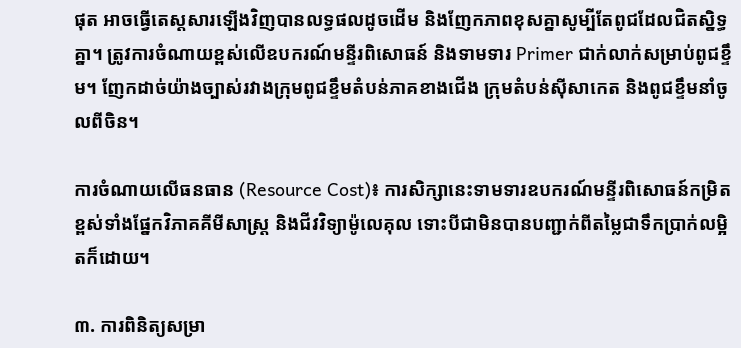ផុត អាចធ្វើតេស្តសារឡើងវិញបានលទ្ធផលដូចដើម និងញែកភាពខុសគ្នាសូម្បីតែពូជដែលជិតស្និទ្ធគ្នា។ ត្រូវការចំណាយខ្ពស់លើឧបករណ៍មន្ទីរពិសោធន៍ និងទាមទារ Primer ជាក់លាក់សម្រាប់ពូជខ្ទឹម។ ញែកដាច់យ៉ាងច្បាស់រវាងក្រុមពូជខ្ទឹមតំបន់ភាគខាងជើង ក្រុមតំបន់ស៊ីសាកេត និងពូជខ្ទឹមនាំចូលពីចិន។

ការចំណាយលើធនធាន (Resource Cost)៖ ការសិក្សានេះទាមទារឧបករណ៍មន្ទីរពិសោធន៍កម្រិតខ្ពស់ទាំងផ្នែកវិភាគគីមីសាស្ត្រ និងជីវវិទ្យាម៉ូលេគុល ទោះបីជាមិនបានបញ្ជាក់ពីតម្លៃជាទឹកប្រាក់លម្អិតក៏ដោយ។

៣. ការពិនិត្យសម្រា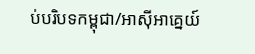ប់បរិបទកម្ពុជា/អាស៊ីអាគ្នេយ៍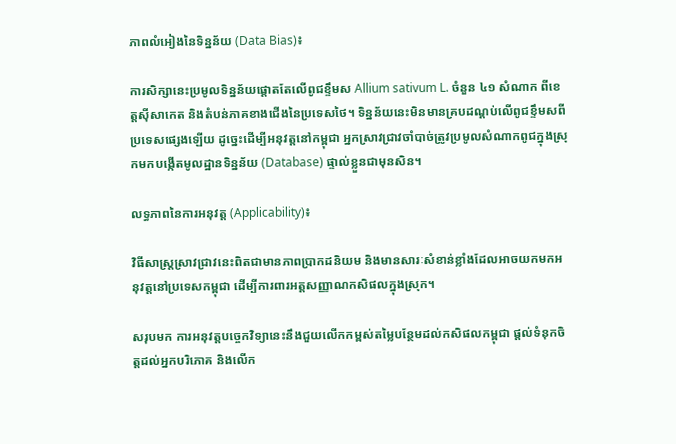ភាពលំអៀងនៃទិន្នន័យ (Data Bias)៖

ការសិក្សានេះប្រមូលទិន្នន័យផ្តោតតែលើពូជខ្ទឹមស Allium sativum L. ចំនួន ៤១ សំណាក ពីខេត្តស៊ីសាកេត និងតំបន់ភាគខាងជើងនៃប្រទេសថៃ។ ទិន្នន័យនេះមិនមានគ្របដណ្តប់លើពូជខ្ទឹមសពីប្រទេសផ្សេងឡើយ ដូច្នេះដើម្បីអនុវត្តនៅកម្ពុជា អ្នកស្រាវជ្រាវចាំបាច់ត្រូវប្រមូលសំណាកពូជក្នុងស្រុកមកបង្កើតមូលដ្ឋានទិន្នន័យ (Database) ផ្ទាល់ខ្លួនជាមុនសិន។

លទ្ធភាពនៃការអនុវត្ត (Applicability)៖

វិធីសាស្ត្រស្រាវជ្រាវនេះពិតជាមានភាពប្រាកដនិយម និងមានសារៈសំខាន់ខ្លាំងដែលអាចយកមកអនុវត្តនៅប្រទេសកម្ពុជា ដើម្បីការពារអត្តសញ្ញាណកសិផលក្នុងស្រុក។

សរុបមក ការអនុវត្តបច្ចេកវិទ្យានេះនឹងជួយលើកកម្ពស់តម្លៃបន្ថែមដល់កសិផលកម្ពុជា ផ្តល់ទំនុកចិត្តដល់អ្នកបរិភោគ និងលើក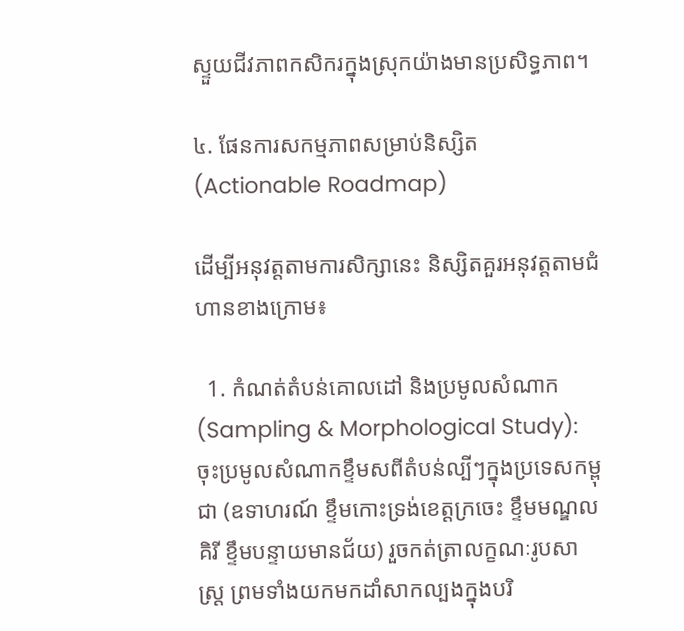ស្ទួយជីវភាពកសិករក្នុងស្រុកយ៉ាងមានប្រសិទ្ធភាព។

៤. ផែនការសកម្មភាពសម្រាប់និស្សិត (Actionable Roadmap)

ដើម្បីអនុវត្តតាមការសិក្សានេះ និស្សិតគួរអនុវត្តតាមជំហានខាងក្រោម៖

  1. កំណត់តំបន់គោលដៅ និងប្រមូលសំណាក (Sampling & Morphological Study): ចុះប្រមូលសំណាកខ្ទឹមសពីតំបន់ល្បីៗក្នុងប្រទេសកម្ពុជា (ឧទាហរណ៍ ខ្ទឹមកោះទ្រង់ខេត្តក្រចេះ ខ្ទឹមមណ្ឌលគិរី ខ្ទឹមបន្ទាយមានជ័យ) រួចកត់ត្រាលក្ខណៈរូបសាស្ត្រ ព្រមទាំងយកមកដាំសាកល្បងក្នុងបរិ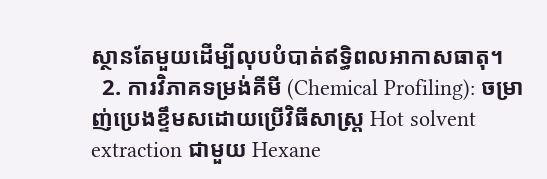ស្ថានតែមួយដើម្បីលុបបំបាត់ឥទ្ធិពលអាកាសធាតុ។
  2. ការវិភាគទម្រង់គីមី (Chemical Profiling): ចម្រាញ់ប្រេងខ្ទឹមសដោយប្រើវិធីសាស្ត្រ Hot solvent extraction ជាមួយ Hexane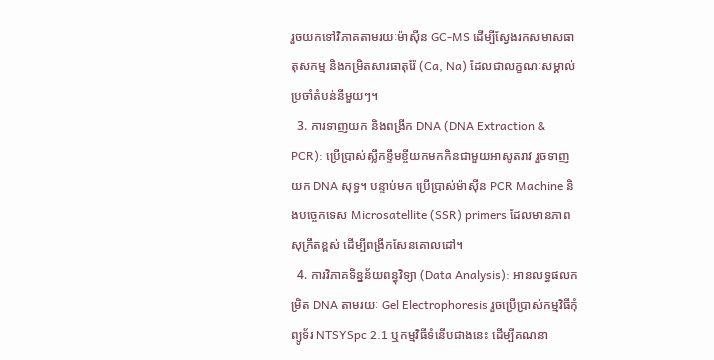រួចយកទៅវិភាគតាមរយៈម៉ាស៊ីន GC-MS ដើម្បីស្វែងរកសមាសធាតុសកម្ម និងកម្រិតសារធាតុរ៉ែ (Ca, Na) ដែលជាលក្ខណៈសម្គាល់ប្រចាំតំបន់នីមួយៗ។
  3. ការទាញយក និងពង្រីក DNA (DNA Extraction & PCR): ប្រើប្រាស់ស្លឹកខ្ទឹមខ្ចីយកមកកិនជាមួយអាសូតរាវ រួចទាញយក DNA សុទ្ធ។ បន្ទាប់មក ប្រើប្រាស់ម៉ាស៊ីន PCR Machine និងបច្ចេកទេស Microsatellite (SSR) primers ដែលមានភាពសុក្រឹតខ្ពស់ ដើម្បីពង្រីកសែនគោលដៅ។
  4. ការវិភាគទិន្នន័យពន្ធុវិទ្យា (Data Analysis): អានលទ្ធផលកម្រិត DNA តាមរយៈ Gel Electrophoresis រួចប្រើប្រាស់កម្មវិធីកុំព្យូទ័រ NTSYSpc 2.1 ឬកម្មវិធីទំនើបជាងនេះ ដើម្បីគណនា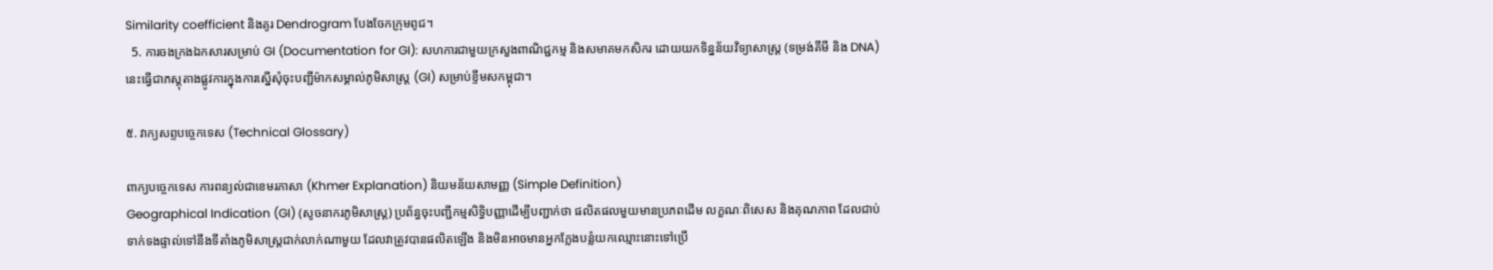Similarity coefficient និងគូរ Dendrogram បែងចែកក្រុមពូជ។
  5. ការចងក្រងឯកសារសម្រាប់ GI (Documentation for GI): សហការជាមួយក្រសួងពាណិជ្ជកម្ម និងសមាគមកសិករ ដោយយកទិន្នន័យវិទ្យាសាស្ត្រ (ទម្រង់គីមី និង DNA) នេះធ្វើជាភស្តុតាងផ្លូវការក្នុងការស្នើសុំចុះបញ្ជីម៉ាកសម្គាល់ភូមិសាស្ត្រ (GI) សម្រាប់ខ្ទឹមសកម្ពុជា។

៥. វាក្យសព្ទបច្ចេកទេស (Technical Glossary)

ពាក្យបច្ចេកទេស ការពន្យល់ជាខេមរភាសា (Khmer Explanation) និយមន័យសាមញ្ញ (Simple Definition)
Geographical Indication (GI) (សូចនាករភូមិសាស្ត្រ) ប្រព័ន្ធចុះបញ្ជីកម្មសិទ្ធិបញ្ញាដើម្បីបញ្ជាក់ថា ផលិតផលមួយមានប្រភពដើម លក្ខណៈពិសេស និងគុណភាព ដែលជាប់ទាក់ទងផ្ទាល់ទៅនឹងទីតាំងភូមិសាស្ត្រជាក់លាក់ណាមួយ ដែលវាត្រូវបានផលិតឡើង និងមិនអាចមានអ្នកក្លែងបន្លំយកឈ្មោះនោះទៅប្រើ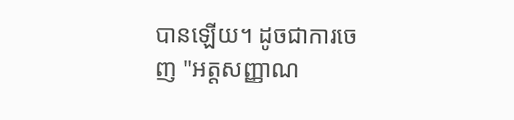បានឡើយ។ ដូចជាការចេញ "អត្តសញ្ញាណ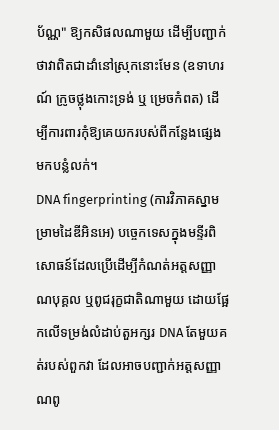ប័ណ្ណ" ឱ្យកសិផលណាមួយ ដើម្បីបញ្ជាក់ថាវាពិតជាដាំនៅស្រុកនោះមែន (ឧទាហរណ៍ ក្រូចថ្លុងកោះទ្រង់ ឬ ម្រេចកំពត) ដើម្បីការពារកុំឱ្យគេយករបស់ពីកន្លែងផ្សេងមកបន្លំលក់។
DNA fingerprinting (ការវិភាគស្នាមម្រាមដៃឌីអិនអេ) បច្ចេកទេសក្នុងមន្ទីរពិសោធន៍ដែលប្រើដើម្បីកំណត់អត្តសញ្ញាណបុគ្គល ឬពូជរុក្ខជាតិណាមួយ ដោយផ្អែកលើទម្រង់លំដាប់តួអក្សរ DNA តែមួយគត់របស់ពួកវា ដែលអាចបញ្ជាក់អត្តសញ្ញាណពូ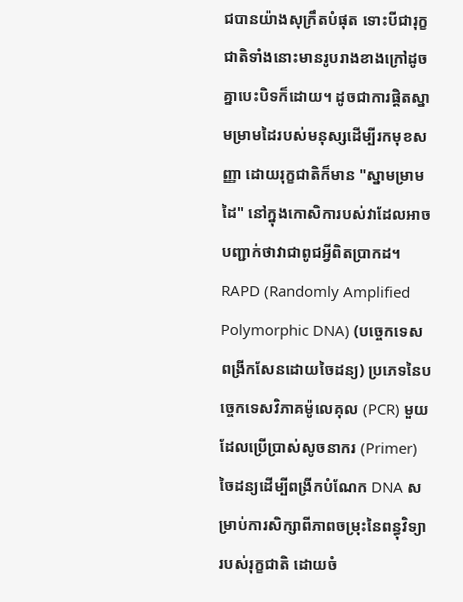ជបានយ៉ាងសុក្រឹតបំផុត ទោះបីជារុក្ខជាតិទាំងនោះមានរូបរាងខាងក្រៅដូចគ្នាបេះបិទក៏ដោយ។ ដូចជាការផ្តិតស្នាមម្រាមដៃរបស់មនុស្សដើម្បីរកមុខសញ្ញា ដោយរុក្ខជាតិក៏មាន "ស្នាមម្រាមដៃ" នៅក្នុងកោសិការបស់វាដែលអាចបញ្ជាក់ថាវាជាពូជអ្វីពិតប្រាកដ។
RAPD (Randomly Amplified Polymorphic DNA) (បច្ចេកទេសពង្រីកសែនដោយចៃដន្យ) ប្រភេទនៃបច្ចេកទេសវិភាគម៉ូលេគុល (PCR) មួយដែលប្រើប្រាស់សូចនាករ (Primer) ចៃដន្យដើម្បីពង្រីកបំណែក DNA សម្រាប់ការសិក្សាពីភាពចម្រុះនៃពន្ធុវិទ្យារបស់រុក្ខជាតិ ដោយចំ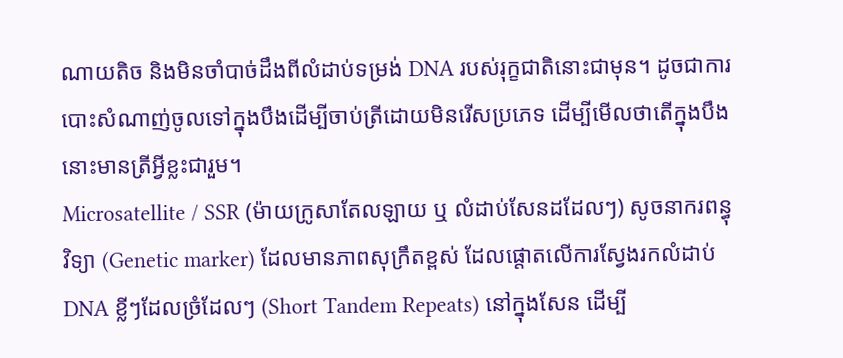ណាយតិច និងមិនចាំបាច់ដឹងពីលំដាប់ទម្រង់ DNA របស់រុក្ខជាតិនោះជាមុន។ ដូចជាការបោះសំណាញ់ចូលទៅក្នុងបឹងដើម្បីចាប់ត្រីដោយមិនរើសប្រភេទ ដើម្បីមើលថាតើក្នុងបឹងនោះមានត្រីអ្វីខ្លះជារួម។
Microsatellite / SSR (ម៉ាយក្រូសាតែលឡាយ ឬ លំដាប់សែនដដែលៗ) សូចនាករពន្ធុវិទ្យា (Genetic marker) ដែលមានភាពសុក្រឹតខ្ពស់ ដែលផ្តោតលើការស្វែងរកលំដាប់ DNA ខ្លីៗដែលច្រំដែលៗ (Short Tandem Repeats) នៅក្នុងសែន ដើម្បី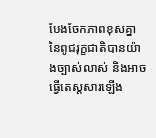បែងចែកភាពខុសគ្នានៃពូជរុក្ខជាតិបានយ៉ាងច្បាស់លាស់ និងអាចធ្វើតេស្តសារឡើង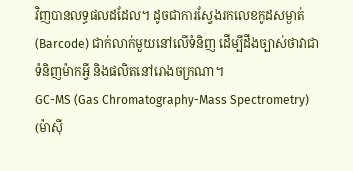វិញបានលទ្ធផលដដែល។ ដូចជាការស្វែងរកលេខកូដសម្ងាត់ (Barcode) ជាក់លាក់មួយនៅលើទំនិញ ដើម្បីដឹងច្បាស់ថាវាជាទំនិញម៉ាកអ្វី និងផលិតនៅរោងចក្រណា។
GC-MS (Gas Chromatography-Mass Spectrometry) (ម៉ាស៊ី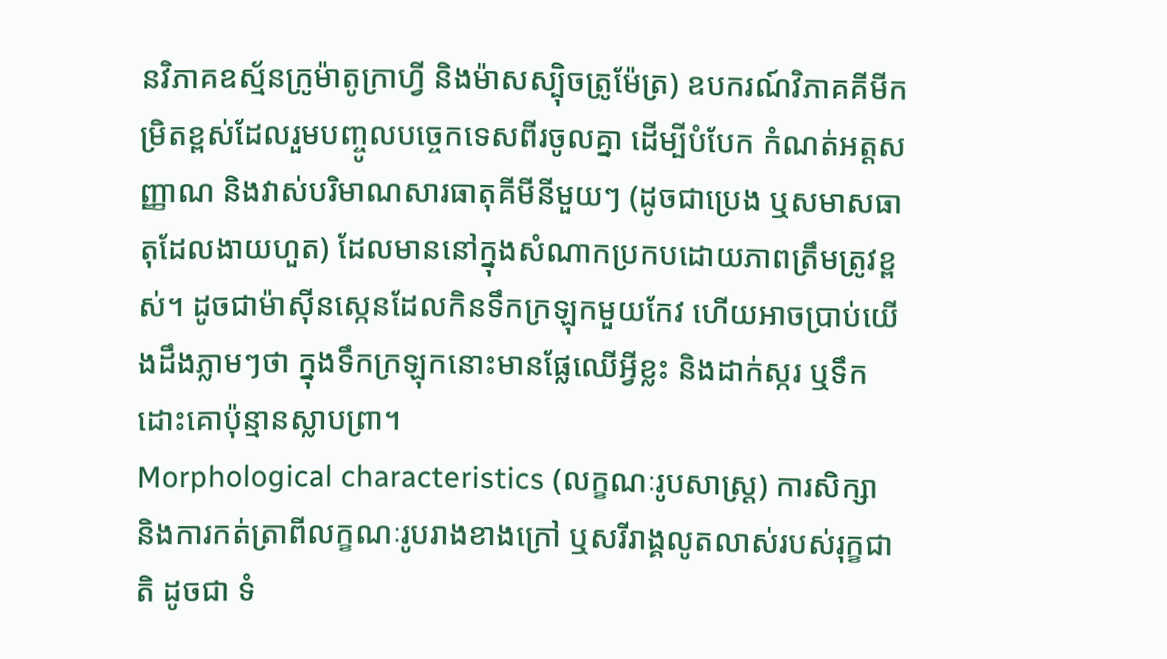នវិភាគឧស្ម័នក្រូម៉ាតូក្រាហ្វី និងម៉ាសស្ប៉ិចត្រូម៉ែត្រ) ឧបករណ៍វិភាគគីមីកម្រិតខ្ពស់ដែលរួមបញ្ចូលបច្ចេកទេសពីរចូលគ្នា ដើម្បីបំបែក កំណត់អត្តសញ្ញាណ និងវាស់បរិមាណសារធាតុគីមីនីមួយៗ (ដូចជាប្រេង ឬសមាសធាតុដែលងាយហួត) ដែលមាននៅក្នុងសំណាកប្រកបដោយភាពត្រឹមត្រូវខ្ពស់។ ដូចជាម៉ាស៊ីនស្កេនដែលកិនទឹកក្រឡុកមួយកែវ ហើយអាចប្រាប់យើងដឹងភ្លាមៗថា ក្នុងទឹកក្រឡុកនោះមានផ្លែឈើអ្វីខ្លះ និងដាក់ស្ករ ឬទឹកដោះគោប៉ុន្មានស្លាបព្រា។
Morphological characteristics (លក្ខណៈរូបសាស្ត្រ) ការសិក្សា និងការកត់ត្រាពីលក្ខណៈរូបរាងខាងក្រៅ ឬសរីរាង្គលូតលាស់របស់រុក្ខជាតិ ដូចជា ទំ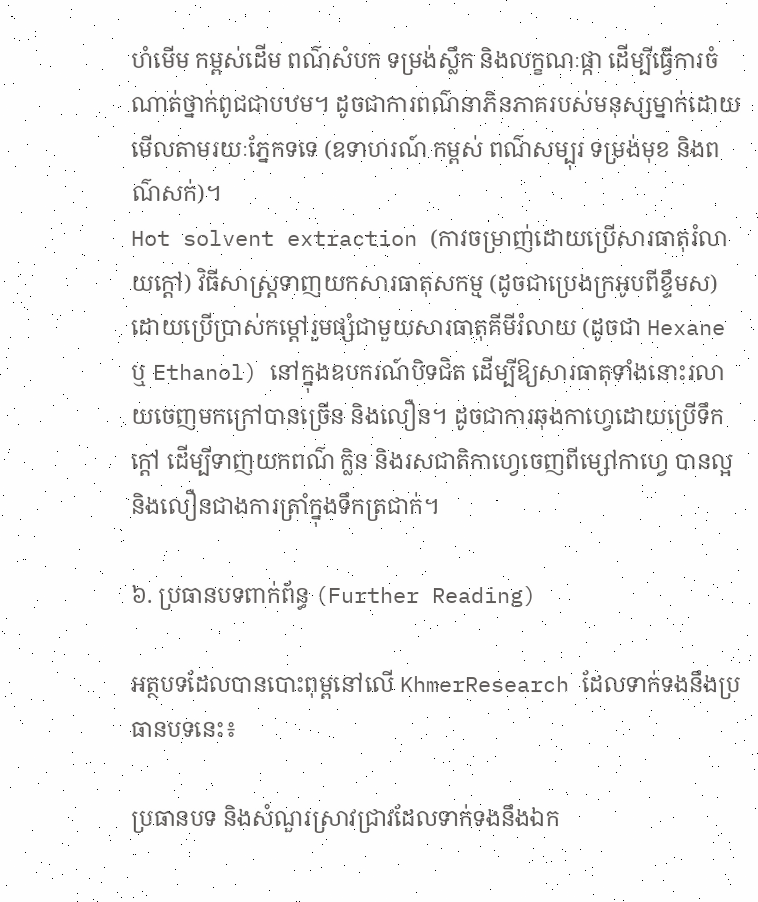ហំមើម កម្ពស់ដើម ពណ៌សំបក ទម្រង់ស្លឹក និងលក្ខណៈផ្កា ដើម្បីធ្វើការចំណាត់ថ្នាក់ពូជជាបឋម។ ដូចជាការពណ៌នាភិនភាគរបស់មនុស្សម្នាក់ដោយមើលតាមរយៈភ្នែកទទេ (ឧទាហរណ៍ កម្ពស់ ពណ៌សម្បុរ ទម្រង់មុខ និងពណ៌សក់)។
Hot solvent extraction (ការចម្រាញ់ដោយប្រើសារធាតុរំលាយក្ដៅ) វិធីសាស្ត្រទាញយកសារធាតុសកម្ម (ដូចជាប្រេងក្រអូបពីខ្ទឹមស) ដោយប្រើប្រាស់កម្តៅរួមផ្សំជាមួយសារធាតុគីមីរំលាយ (ដូចជា Hexane ឬ Ethanol) នៅក្នុងឧបករណ៍បិទជិត ដើម្បីឱ្យសារធាតុទាំងនោះរលាយចេញមកក្រៅបានច្រើន និងលឿន។ ដូចជាការឆុងកាហ្វេដោយប្រើទឹកក្តៅ ដើម្បីទាញយកពណ៌ ក្លិន និងរសជាតិកាហ្វេចេញពីម្សៅកាហ្វេ បានល្អនិងលឿនជាងការត្រាំក្នុងទឹកត្រជាក់។

៦. ប្រធានបទពាក់ព័ន្ធ (Further Reading)

អត្ថបទដែលបានបោះពុម្ពនៅលើ KhmerResearch ដែលទាក់ទងនឹងប្រធានបទនេះ៖

ប្រធានបទ និងសំណួរស្រាវជ្រាវដែលទាក់ទងនឹងឯក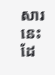សារនេះ ដែ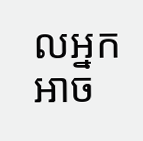លអ្នកអាច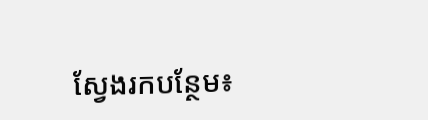ស្វែងរកបន្ថែម៖